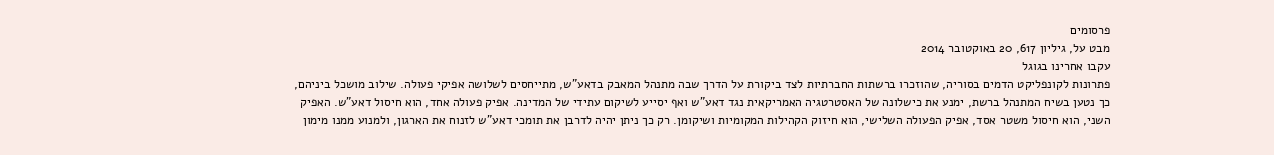פרסומים
מבט על, גיליון 617, 20 באוקטובר 2014
עקבו אחרינו בגוגל
פתרונות לקונפליקט הדמים בסוריה, שהוזכרו ברשתות החברתיות לצד ביקורת על הדרך שבה מתנהל המאבק בדאע"ש, מתייחסים לשלושה אפיקי פעולה. שילוב מושכל ביניהם, כך נטען בשיח המתנהל ברשת, ימנע את כישלונה של האסטרטגיה האמריקאית נגד דאע"ש ואף יסייע לשיקום עתידי של המדינה. אפיק פעולה אחד, הוא חיסול דאע"ש. האפיק השני, הוא חיסול משטר אסד, אפיק הפעולה השלישי, הוא חיזוק הקהילות המקומיות ושיקומן. רק כך ניתן יהיה לדרבן את תומכי דאע"ש לזנוח את הארגון, ולמנוע ממנו מימון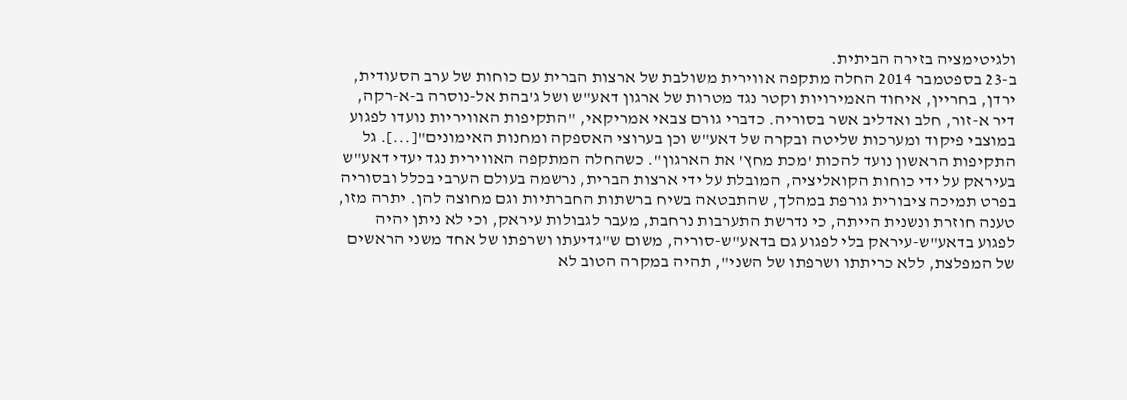ולגיטימציה בזירה הביתית.
ב-23 בספטמבר 2014 החלה מתקפה אווירית משולבת של ארצות הברית עם כוחות של ערב הסעודית, ירדן, בחריין, איחוד האמירויות וקטר נגד מטרות של ארגון דאע"ש ושל ג'בהת אל-נוסרה ב-א-רקה, דיר א-זור, חלב ואדליב אשר בסוריה. כדברי גורם צבאי אמריקאי, "התקיפות האוויריות נועדו לפגוע במוצבי פיקוד ומערכות שליטה ובקרה של דאע"ש וכן בערוצי האספקה ומחנות האימונים"[...]. גל התקיפות הראשון נועד להכות 'מכת מחץ' את הארגון". כשהחלה המתקפה האווירית נגד יעדי דאע"ש בעיראק על ידי כוחות הקואליציה, המובלת על ידי ארצות הברית, נרשמה בעולם הערבי בכלל ובסוריה בפרט תמיכה ציבורית גורפת במהלך, שהתבטאה בשיח ברשתות החברתיות וגם מחוצה להן. יתרה מזו, טענה חוזרת ונשנית הייתה, כי נדרשת התערבות נרחבת, מעבר לגבולות עיראק, וכי לא ניתן יהיה לפגוע בדאע"ש-עיראק בלי לפגוע גם בדאע"ש-סוריה, משום ש"גדיעתו ושרפתו של אחד משני הראשים של המפלצת, ללא כריתתו ושרפתו של השני", תהיה במקרה הטוב לא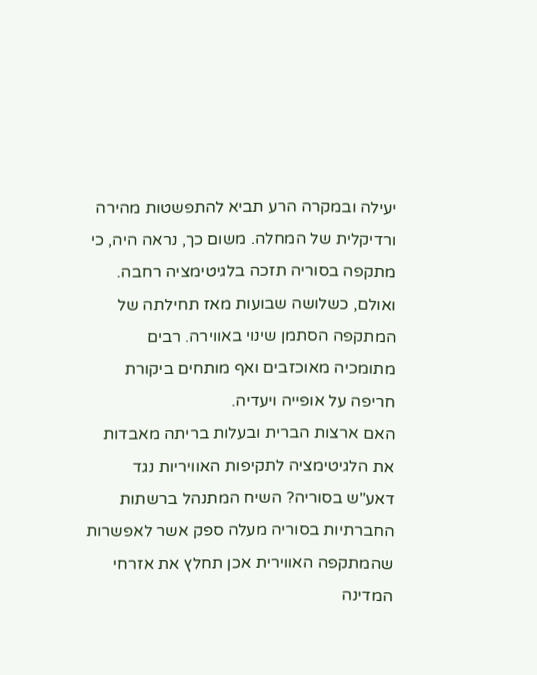יעילה ובמקרה הרע תביא להתפשטות מהירה ורדיקלית של המחלה. משום כך, נראה היה, כי מתקפה בסוריה תזכה בלגיטימציה רחבה. ואולם, כשלושה שבועות מאז תחילתה של המתקפה הסתמן שינוי באווירה. רבים מתומכיה מאוכזבים ואף מותחים ביקורת חריפה על אופייה ויעדיה.
האם ארצות הברית ובעלות בריתה מאבדות את הלגיטימציה לתקיפות האוויריות נגד דאע"ש בסוריה? השיח המתנהל ברשתות החברתיות בסוריה מעלה ספק אשר לאפשרות שהמתקפה האווירית אכן תחלץ את אזרחי המדינה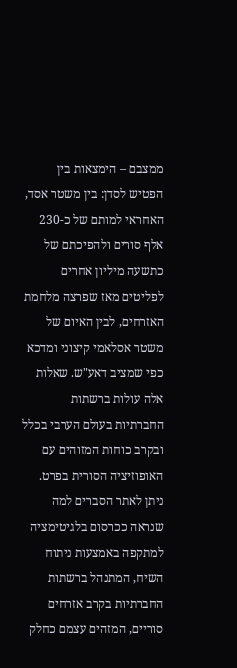ממצבם – הימצאות בין הפטיש לסדן: בין משטר אסד, האחראי למותם של כ-230 אלף סורים ולהפיכתם של כתשעה מיליון אחרים לפליטים מאז שפרצה מלחמת האזרחים, לבין האיום של משטר אסלאמי קיצוני ומדכא כפי שמציב דאע"ש. שאלות אלה עולות ברשתות החברתיות בעולם הערבי בכלל ובקרב כוחות המזוהים עם האופוזיציה הסורית בפרט.
ניתן לאתר הסברים למה שנראה ככרסום בלגיטימציה למתקפה באמצעות ניתוח השיח, המתנהל ברשתות החברתיות בקרב אזרחים סוריים, המזהים עצמם כחלק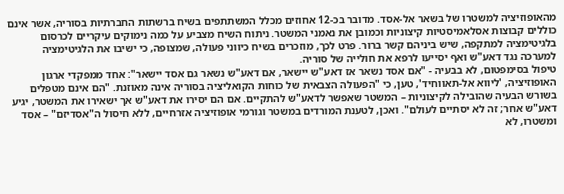מהאופוזיציה למשטרו של בשאר אל-אסד. מדובר בכ-12 אחוזים מכלל המשתתפים בשיח ברשתות החברתיות בסוריה, אשר אינם כוללים קבוצות אסלאמיסטיות קיצוניות וכמובן את נאמני המשטר. ניתוח השיח מצביע על כמה נימוקים עיקריים לכרסום בלגיטימציה למתקפה, שיש ביניהם קשר ברור. פרט לכך, מוזכרים בשיח כיווני פעולה, שמצופה, כי ישיבו את הלגיטימציה למערכה נגד דאע"ש ואף יסייעו לרפא את חולייה של סוריה.
טיפול בסימפטום, לא בבעיה - "אם אסד נשאר אז דאע"ש יישאר, אם דאע"ש נשאר גם אסד יישאר": אחד ממפקדי ארגון האופוזיציה, 'ליווא אל-תאווחיד', טען, כי "הפעולה הצבאית של כוחות הקואליציה בסוריה אינה מאוזנת. "הם אינם מטפלים בשורש הבעיה שהובילה לקיצוניות – המשטר שאפשר לדאע"ש להתקיים. אם הם יסירו את דאע"ש אך ישאירו את המשטר, יגיע דאע"ש אחר; זה לא יסתיים לעולם". ואכן, לטענת המורדים במשטר וגורמי אופוזיציה אזרחיים, ללא חיסול ה"אסדיזם" – אסד ומשטרו, לא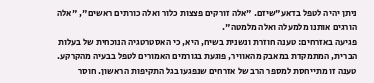ניתן יהיה לטפל בדאע"שיזם. "אלה זורקים פצצות כלור ואלה כורתים ראשים", "אלה הורגים אותנו מלמעלה ואלה מלמטה".
פגיעה באזרחים: טענה חוזרת ונשנית בשיח, היא, כי האסטרטגיה הנוכחית של בעלות הברית, המתמקדת במאבק מהאוויר, פוגעת בגורמים האמורים לטפל בבעיה מהקרקע. טענה זו מתייחסת למספר הרב של אזרחים שנפגעו בגל התקיפות הראשון. חוסר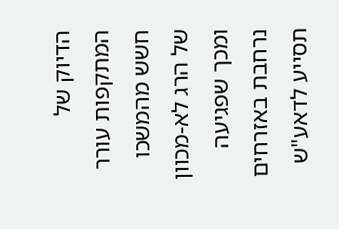הדיוק של המתקפות עורר חשש מהמשכו של הרג לא-מכוון ומכך שפגיעה נרחבת באזרחים תסייע לדאע"ש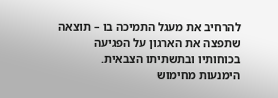להרחיב את מעגל התמיכה בו – תוצאה שתפצה את הארגון על הפגיעה בכוחותיו ובתשתיתו הצבאית.
הימנעות מחימוש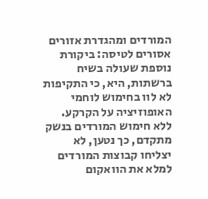המורדים ומהגדרת אזורים אסורים לטיסה: ביקורת נוספת שעולה בשיח ברשתות, היא, כי התקיפות לא לוו בחימוש לוחמי האופוזיציה על הקרקע. ללא חימוש המורדים בנשק מתקדם, כך נטען, לא יצליחו קבוצות המורדים למלא את הוואקום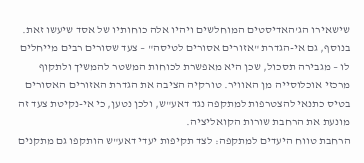שישאירו הג'האדיסטים המוחלשים ויהיו אלה כוחותיו של אסד שיעשו זאת. בנוסף, גם אי-הגדרת "אזורים אסורים לטיסה" – צעד שסורים רבים מייחלים לו – מגבירה תסכול, שכן היא מאפשרת לכוחות המשטר להמשיך ולתקוף מרכזי אוכלוסייה מן האוויר. טורקיה הציבה את הגדרת האזורים האסורים בטיס כתנאי להצטרפות למתקפה נגד דאע"ש, ולכן נטען, כי אי-נקיטת צעד זה מונעת את הרחבת שורות הקואליציה.
הרחבת טווח היעדים למתקפה: לצד תקיפות יעדי דאע"ש הותקפו גם מתקנים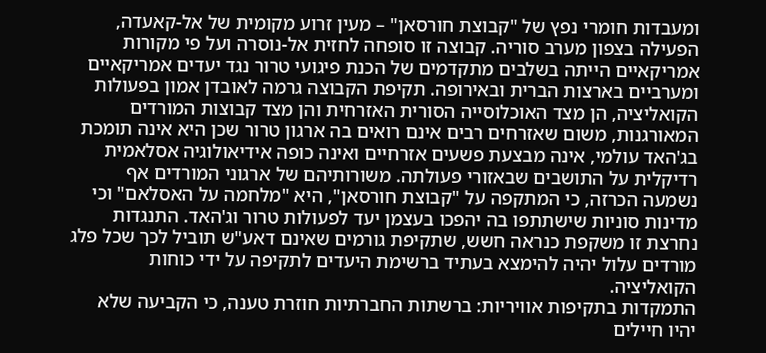ומעבדות חומרי נפץ של "קבוצת חורסאן" – מעין זרוע מקומית של אל-קאעדה, הפעילה בצפון מערב סוריה. קבוצה זו סופחה לחזית אל-נוסרה ועל פי מקורות אמריקאיים הייתה בשלבים מתקדמים של הכנת פיגועי טרור נגד יעדים אמריקאיים ומערביים בארצות הברית ובאירופה. תקיפת הקבוצה גרמה לאובדן אמון בפעולות הקואליציה, הן מצד האוכלוסייה הסורית האזרחית והן מצד קבוצות המורדים המאורגנות, משום שאזרחים רבים אינם רואים בה ארגון טרור שכן היא אינה תומכת בג'האד עולמי, אינה מבצעת פשעים אזרחיים ואינה כופה אידיאולוגיה אסלאמית רדיקלית על התושבים שבאזורי פעולתה. משורותיהם של ארגוני המורדים אף נשמעה הכרזה, כי המתקפה על "קבוצת חורסאן", היא "מלחמה על האסלאם" וכי מדינות סוניות שישתתפו בה יהפכו בעצמן יעד לפעולות טרור וג'האד. התנגדות נחרצת זו משקפת כנראה חשש, שתקיפת גורמים שאינם דאע"ש תוביל לכך שכל פלג מורדים עלול יהיה להימצא בעתיד ברשימת היעדים לתקיפה על ידי כוחות הקואליציה.
התמקדות בתקיפות אוויריות: ברשתות החברתיות חוזרת טענה, כי הקביעה שלא יהיו חיילים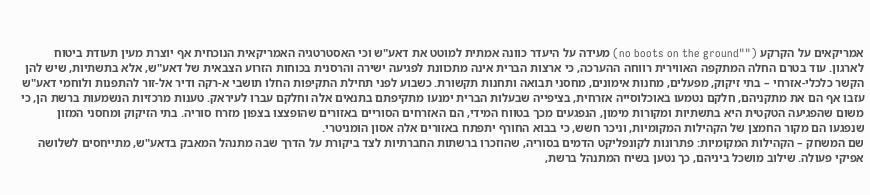אמריקאים על הקרקע (""no boots on the ground) מעידה על היעדר כוונה אמתית למוטט את דאע"ש וכי האסטרטגיה האמריקאית הנוכחית אף יוצרת מעין תעודת ביטוח לארגון. עוד בטרם החלה המתקפה האווירית רווחה ההערכה, כי ארצות הברית אינה מתכוונת לפגיעה ישירה והרסנית בכוחות הזרוע הצבאית של דאע"ש, אלא בתשתיות, שיש להן הקשר כלכלי-אזרחי – בתי זיקוק, מפעלים, מחנות אימונים, מחסני תבואה ותחנות תקשורת. כשבוע לפני תחילת התקיפות החלו תושבי א-רקה ודיר אל-זור להתפנות ולוחמי דאע"ש עזבו אף הם את מתקניהם, חלקם נטמעו באוכלוסייה אזרחית, בציפייה שבעלות הברית ימנעו מתקיפתם בתנאים אלה וחלקם עברו לעיראק. טענות מרכזיות הנשמעות ברשת הן, כי משום שהפגיעה הטקטית היא בתשתיות ומקורות מימון, הנפגעים מכך בטווח המידי, הם האזרחים הסוריים באזורים שהופצצו בצפון מזרח סוריה. בתי הזיקוק ומחסני המזון שנפגעו הם מקור החמצן של הקהילות המקומיות, וניכר חשש, כי בבוא החורף יתפתח באזורים אלה אסון הומניטרי.
שם המשחק – הקהילות המקומיות: פתרונות לקונפליקט הדמים בסוריה, שהוזכרו ברשתות החברתיות לצד ביקורת על הדרך שבה מתנהל המאבק בדאע"ש, מתייחסים לשלושה אפיקי פעולה. שילוב מושכל ביניהם, כך נטען בשיח המתנהל ברשת,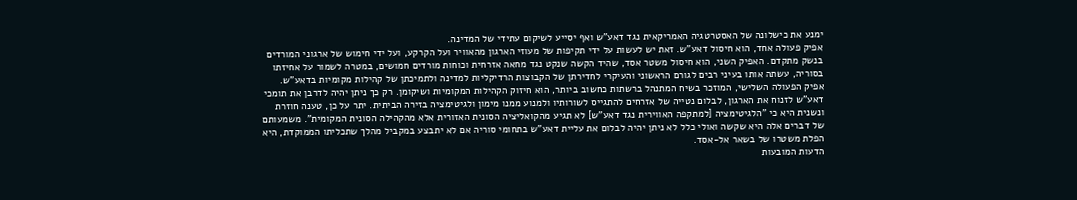ימנע את כישלונה של האסטרטגיה האמריקאית נגד דאע"ש ואף יסייע לשיקום עתידי של המדינה.
אפיק פעולה אחד, הוא חיסול דאע"ש. זאת יש לעשות על ידי תקיפות של מעוזי הארגון מהאוויר ועל הקרקע, ועל ידי חימוש של ארגוני המורדים בנשק מתקדם. האפיק השני, הוא חיסול משטר אסד, שהיד הקשה שנקט נגד מחאה אזרחית וכוחות מורדים חמושים, במטרה לשמור על אחיזתו בסוריה, עשתה אותו בעיני רבים לגורם הראשוני והעיקרי לחדירתן של הקבוצות הרדיקליות למדינה ולתמיכתן של קהילות מקומיות בדאע"ש. אפיק הפעולה השלישי, המוזכר בשיח המתנהל ברשתות כחשוב ביותר, הוא חיזוק הקהילות המקומיות ושיקומן. רק כך ניתן יהיה לדרבן את תומכי דאע"ש לזנוח את הארגון, לבלום נטייה של אזרחים להתגייס לשורותיו ולמנוע ממנו מימון ולגיטימציה בזירה הביתית. יתר על כן, טענה חוזרת ונשנית היא כי "הלגיטימציה [למתקפה האווירית נגד דאע"ש] לא תגיע מהקואליציה הסונית האזורית אלא מהקהילה הסונית המקומית". משמעותם של דברים אלה היא שקשה ואולי כלל לא ניתן יהיה לבלום את עליית דאע"ש בתחומי סוריה אם לא יתבצע במקביל מהלך שתכליתו הממוקדת, היא הפלת משטרו של בשאר אל-אסד.
הדעות המובעות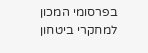בפרסומי המכון למחקרי ביטחון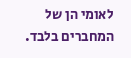לאומי הן של המחברים בלבד.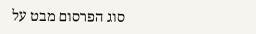סוג הפרסום מבט על